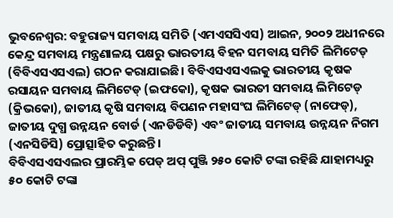ଭୁବନେଶ୍ବର: ବହୁରାଜ୍ୟ ସମବାୟ ସମିତି (ଏମଏସସିଏସ) ଆଇନ, ୨୦୦୨ ଅଧୀନରେ କେନ୍ଦ୍ର ସମବାୟ ମନ୍ତ୍ରଣାଳୟ ପକ୍ଷରୁ ଭାରତୀୟ ବିହନ ସମବାୟ ସମିତି ଲିମିଟେଡ୍ (ବିବିଏସଏସଏଲ) ଗଠନ କରାଯାଇଛି। ବିବିଏସଏସଏଲକୁ ଭାରତୀୟ କୃଷକ ରସାୟନ ସମବାୟ ଲିମିଟେଡ୍ (ଇଫକୋ), କୃଷକ ଭାରତୀ ସମବାୟ ଲିମିଟେଡ୍ (କ୍ରିଭକୋ), ଜାତୀୟ କୃଷି ସମବାୟ ବିପଣନ ମହାସଂଘ ଲିମିଟେଡ୍ (ନାଫେଡ୍), ଜାତୀୟ ଦୁଗ୍ଧ ଉନ୍ନୟନ ବୋର୍ଡ (ଏନଡିଡିବି) ଏବଂ ଜାତୀୟ ସମବାୟ ଉନ୍ନୟନ ନିଗମ (ଏନସିଡିସି) ପ୍ରୋତ୍ସାହିତ କରୁଛନ୍ତି।
ବିବିଏସଏସଏଲର ପ୍ରାରମ୍ଭିକ ପେଡ୍ ଅପ୍ ପୁଞ୍ଜି ୨୫୦ କୋଟି ଟଙ୍କା ରହିଛି ଯାହାମଧ୍ୟରୁ ୫୦ କୋଟି ଟଙ୍କା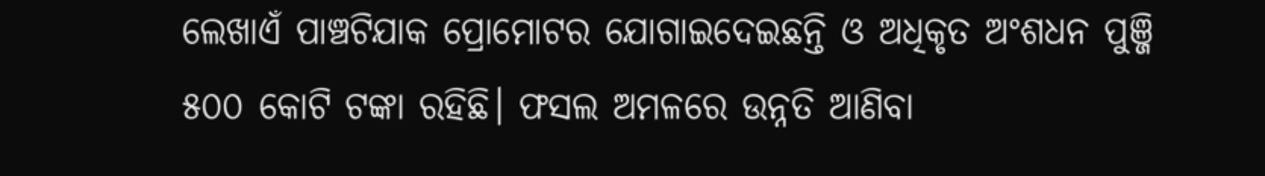ଲେଖାଏଁ ପାଞ୍ଚଟିଯାକ ପ୍ରୋମୋଟର ଯୋଗାଇଦେଇଛନ୍ତି ଓ ଅଧିକୃତ ଅଂଶଧନ ପୁଞ୍ଜି ୫୦୦ କୋଟି ଟଙ୍କା ରହିଛି। ଫସଲ ଅମଳରେ ଉନ୍ନତି ଆଣିବା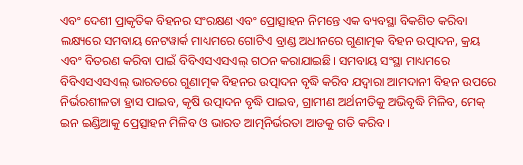ଏବଂ ଦେଶୀ ପ୍ରାକୃତିକ ବିହନର ସଂରକ୍ଷଣ ଏବଂ ପ୍ରୋତ୍ସାହନ ନିମନ୍ତେ ଏକ ବ୍ୟବସ୍ଥା ବିକଶିତ କରିବା ଲକ୍ଷ୍ୟରେ ସମବାୟ ନେଟୱାର୍କ ମାଧ୍ୟମରେ ଗୋଟିଏ ବ୍ରାଣ୍ଡ ଅଧୀନରେ ଗୁଣାତ୍ମକ ବିହନ ଉତ୍ପାଦନ, କ୍ରୟ ଏବଂ ବିତରଣ କରିବା ପାଇଁ ବିବିଏସଏସଏଲ୍ ଗଠନ କରାଯାଇଛି। ସମବାୟ ସଂସ୍ଥା ମାଧ୍ୟମରେ ବିବିଏସଏସଏଲ୍ ଭାରତରେ ଗୁଣାତ୍ମକ ବିହନର ଉତ୍ପାଦନ ବୃଦ୍ଧି କରିବ ଯଦ୍ବାରା ଆମଦାନୀ ବିହନ ଉପରେ ନିର୍ଭରଶୀଳତା ହ୍ରାସ ପାଇବ, କୃଷି ଉତ୍ପାଦନ ବୃଦ୍ଧି ପାଇବ, ଗ୍ରାମୀଣ ଅର୍ଥନୀତିକୁ ଅଭିବୃଦ୍ଧି ମିଳିବ, ମେକ୍ ଇନ ଇଣ୍ଡିଆକୁ ପ୍ରେତ୍ସାହନ ମିଳିବ ଓ ଭାରତ ଆତ୍ମନିର୍ଭରତା ଆଡକୁ ଗତି କରିବ।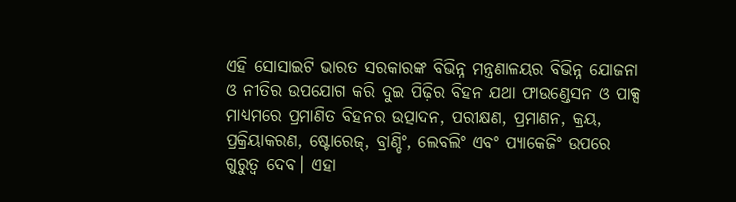ଏହି ସୋସାଇଟି ଭାରତ ସରକାରଙ୍କ ବିଭିନ୍ନ ମନ୍ତ୍ରଣାଳୟର ବିଭିନ୍ନ ଯୋଜନା ଓ ନୀତିର ଉପଯୋଗ କରି ଦୁଇ ପିଢ଼ିର ବିହନ ଯଥା ଫାଉଣ୍ଡେସନ ଓ ପାକ୍ସ ମାଧ୍ୟମରେ ପ୍ରମାଣିତ ବିହନର ଉତ୍ପାଦନ, ପରୀକ୍ଷଣ, ପ୍ରମାଣନ, କ୍ରୟ, ପ୍ରକ୍ରିୟାକରଣ, ଷ୍ଟୋରେଜ୍, ବ୍ରାଣ୍ଡିଂ, ଲେବଲିଂ ଏବଂ ପ୍ୟାକେଜିଂ ଉପରେ ଗୁରୁତ୍ୱ ଦେବ। ଏହା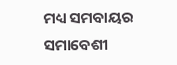ମଧ୍ୟ ସମବାୟର ସମାବେଶୀ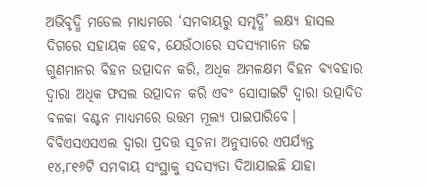ଅଭିବୃଦ୍ଧି ମଡେଲ ମାଧ୍ୟମରେ ‘ସମବାୟରୁ ସମୃଦ୍ଧି’ ଲକ୍ଷ୍ୟ ହାସଲ ଦିଗରେ ସହାୟକ ହେବ, ଯେଉଁଠାରେ ସଦସ୍ୟମାନେ ଉଚ୍ଚ ଗୁଣମାନର ବିହନ ଉତ୍ପାଦନ କରି, ଅଧିକ ଅମଳକ୍ଷମ ବିହନ ବ୍ୟବହାର ଦ୍ବାରା ଅଧିକ ଫସଲ ଉତ୍ପାଦନ କରି ଏବଂ ସୋସାଇଟି ଦ୍ବାରା ଉତ୍ପାଦିତ ବଳକା ବଣ୍ଟନ ମାଧ୍ୟମରେ ଉତ୍ତମ ମୂଲ୍ୟ ପାଇପାରିବେ।
ବିବିଏସଏସଏଲ ଦ୍ବାରା ପ୍ରଦତ୍ତ ସୂଚନା ଅନୁସାରେ ଏପର୍ଯ୍ୟନ୍ତ ୧୪,୮୧୬ଟି ସମବାୟ ସଂସ୍ଥାକୁ ସଦସ୍ୟତା ଦିଆଯାଇଛି ଯାହା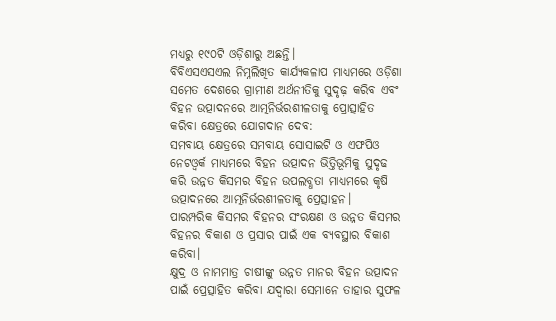ମଧ୍ୟରୁ ୧୯୦ଟି ଓଡ଼ିଶାରୁ ଅଛନ୍ତି।
ବିବିଏସଏସଏଲ ନିମ୍ନଲିଖିତ କାର୍ଯ୍ୟକଳାପ ମାଧ୍ୟମରେ ଓଡ଼ିଶା ସମେତ ଦେଶରେ ଗ୍ରାମୀଣ ଅର୍ଥନୀତିକୁ ସୁଦୃଢ଼ କରିବ ଏବଂ ବିହନ ଉତ୍ପାଦନରେ ଆତ୍ମନିର୍ଭରଶୀଳତାକୁ ପ୍ରୋତ୍ସାହିତ କରିବା କ୍ଷେତ୍ରରେ ଯୋଗଦାନ ଦେବ:
ସମବାୟ କ୍ଷେତ୍ରରେ ସମବାୟ ସୋସାଇଟି ଓ ଏଫପିଓ ନେଟଓ୍ବର୍କ ମାଧ୍ୟମରେ ବିହନ ଉତ୍ପାଦନ ଭିତ୍ତିଭୂମିକୁ ସୁଦୃଢ କରି ଉନ୍ନତ କିସମର ବିହନ ଉପଲବ୍ଧତା ମାଧ୍ୟମରେ କୃଷି ଉତ୍ପାଦନରେ ଆତ୍ମନିର୍ଭରଶୀଳତାକୁ ପ୍ରେତ୍ସାହନ।
ପାରମ୍ପରିକ କିସମର ବିହନର ସଂରକ୍ଷଣ ଓ ଉନ୍ନତ କିସମର ବିହନର ବିକାଶ ଓ ପ୍ରସାର ପାଇଁ ଏକ ବ୍ୟବସ୍ଥାର ବିକାଶ କରିବା।
କ୍ଷୁଦ୍ର ଓ ନାମମାତ୍ର ଚାଷୀଙ୍କୁ ଉନ୍ନତ ମାନର ବିହନ ଉତ୍ପାଦନ ପାଇଁ ପ୍ରେତ୍ସାହିତ କରିବା ଯଦ୍ବାରା ସେମାନେ ତାହାର ସୁଫଳ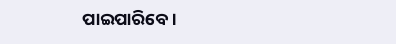ପାଇପାରିବେ।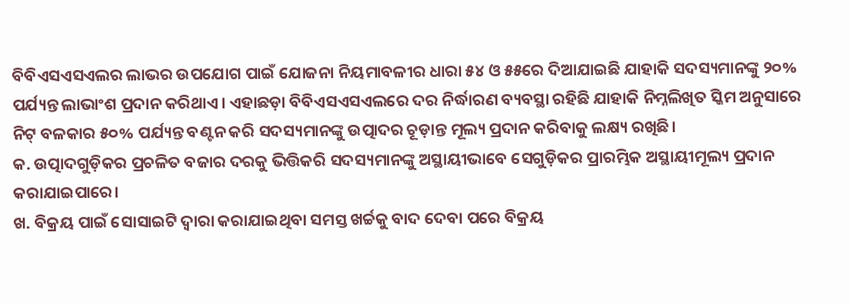ବିବିଏସଏସଏଲର ଲାଭର ଉପଯୋଗ ପାଇଁ ଯୋଜନା ନିୟମାବଳୀର ଧାରା ୫୪ ଓ ୫୫ରେ ଦିଆଯାଇଛି ଯାହାକି ସଦସ୍ୟମାନଙ୍କୁ ୨୦% ପର୍ଯ୍ୟନ୍ତ ଲାଭାଂଶ ପ୍ରଦାନ କରିଥାଏ। ଏହାଛଡ଼ା ବିବିଏସଏସଏଲରେ ଦର ନିର୍ଦ୍ଧାରଣ ବ୍ୟବସ୍ଥା ରହିଛି ଯାହାକି ନିମ୍ନଲିଖିତ ସ୍କିମ ଅନୁସାରେ ନିଟ୍ ବଳକାର ୫୦% ପର୍ଯ୍ୟନ୍ତ ବଣ୍ଟନ କରି ସଦସ୍ୟମାନଙ୍କୁ ଉତ୍ପାଦର ଚୂଡ଼ାନ୍ତ ମୂଲ୍ୟ ପ୍ରଦାନ କରିବାକୁ ଲକ୍ଷ୍ୟ ରଖିଛି।
କ. ଉତ୍ପାଦଗୁଡ଼ିକର ପ୍ରଚଳିତ ବଜାର ଦରକୁ ଭିତ୍ତିକରି ସଦସ୍ୟମାନଙ୍କୁ ଅସ୍ଥାୟୀଭାବେ ସେଗୁଡ଼ିକର ପ୍ରାରମ୍ଭିକ ଅସ୍ଥାୟୀମୂଲ୍ୟ ପ୍ରଦାନ କରାଯାଇପାରେ।
ଖ. ବିକ୍ରୟ ପାଇଁ ସୋସାଇଟି ଦ୍ୱାରା କରାଯାଇଥିବା ସମସ୍ତ ଖର୍ଚ୍ଚକୁ ବାଦ ଦେବା ପରେ ବିକ୍ରୟ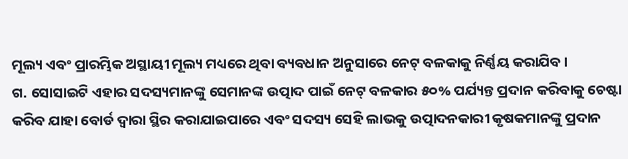ମୂଲ୍ୟ ଏବଂ ପ୍ରାରମ୍ଭିକ ଅସ୍ଥାୟୀ ମୂଲ୍ୟ ମଧ୍ୟରେ ଥିବା ବ୍ୟବଧାନ ଅନୁସାରେ ନେଟ୍ ବଳକାକୁ ନିର୍ଣ୍ଣୟ କରାଯିବ।
ଗ. ସୋସାଇଟି ଏହାର ସଦସ୍ୟମାନଙ୍କୁ ସେମାନଙ୍କ ଉତ୍ପାଦ ପାଇଁ ନେଟ୍ ବଳକାର ୫୦% ପର୍ଯ୍ୟନ୍ତ ପ୍ରଦାନ କରିବାକୁ ଚେଷ୍ଟା କରିବ ଯାହା ବୋର୍ଡ ଦ୍ୱାରା ସ୍ଥିର କରାଯାଇପାରେ ଏବଂ ସଦସ୍ୟ ସେହି ଲାଭକୁ ଉତ୍ପାଦନକାରୀ କୃଷକମାନଙ୍କୁ ପ୍ରଦାନ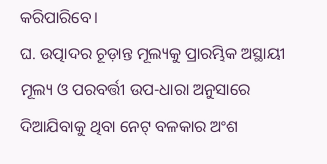କରିପାରିବେ।
ଘ. ଉତ୍ପାଦର ଚୂଡ଼ାନ୍ତ ମୂଲ୍ୟକୁ ପ୍ରାରମ୍ଭିକ ଅସ୍ଥାୟୀ ମୂଲ୍ୟ ଓ ପରବର୍ତ୍ତୀ ଉପ-ଧାରା ଅନୁସାରେ ଦିଆଯିବାକୁ ଥିବା ନେଟ୍ ବଳକାର ଅଂଶ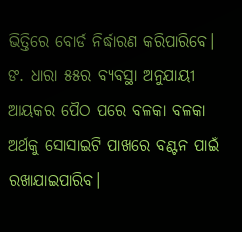ଭିତ୍ତିରେ ବୋର୍ଡ ନିର୍ଦ୍ଧାରଣ କରିପାରିବେ।
ଙ. ଧାରା ୫୫ର ବ୍ୟବସ୍ଥା ଅନୁଯାୟୀ ଆୟକର ପୈଠ ପରେ ବଳକା ବଳକା ଅର୍ଥକୁ ସୋସାଇଟି ପାଖରେ ବଣ୍ଟନ ପାଇଁ ରଖାଯାଇପାରିବ।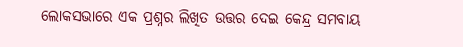ଲୋକସଭାରେ ଏକ ପ୍ରଶ୍ନର ଲିଖିତ ଉତ୍ତର ଦେଇ କେନ୍ଦ୍ର ସମବାୟ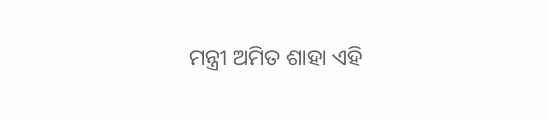ମନ୍ତ୍ରୀ ଅମିତ ଶାହା ଏହି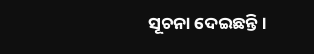ସୂଚନା ଦେଇଛନ୍ତି।